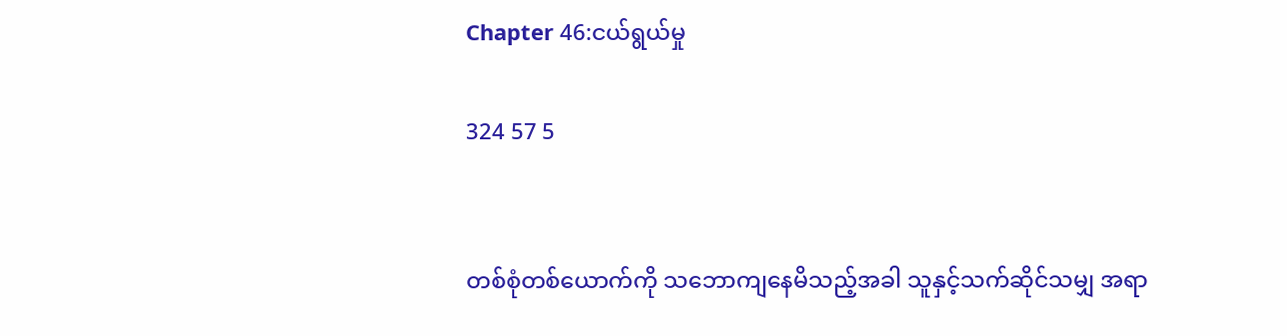Chapter 46:ငယ်ရွယ်မှု

324 57 5


တစ်စုံတစ်ယောက်ကို သဘောကျနေမိသည့်အခါ သူနှင့်သက်ဆိုင်သမျှ အရာ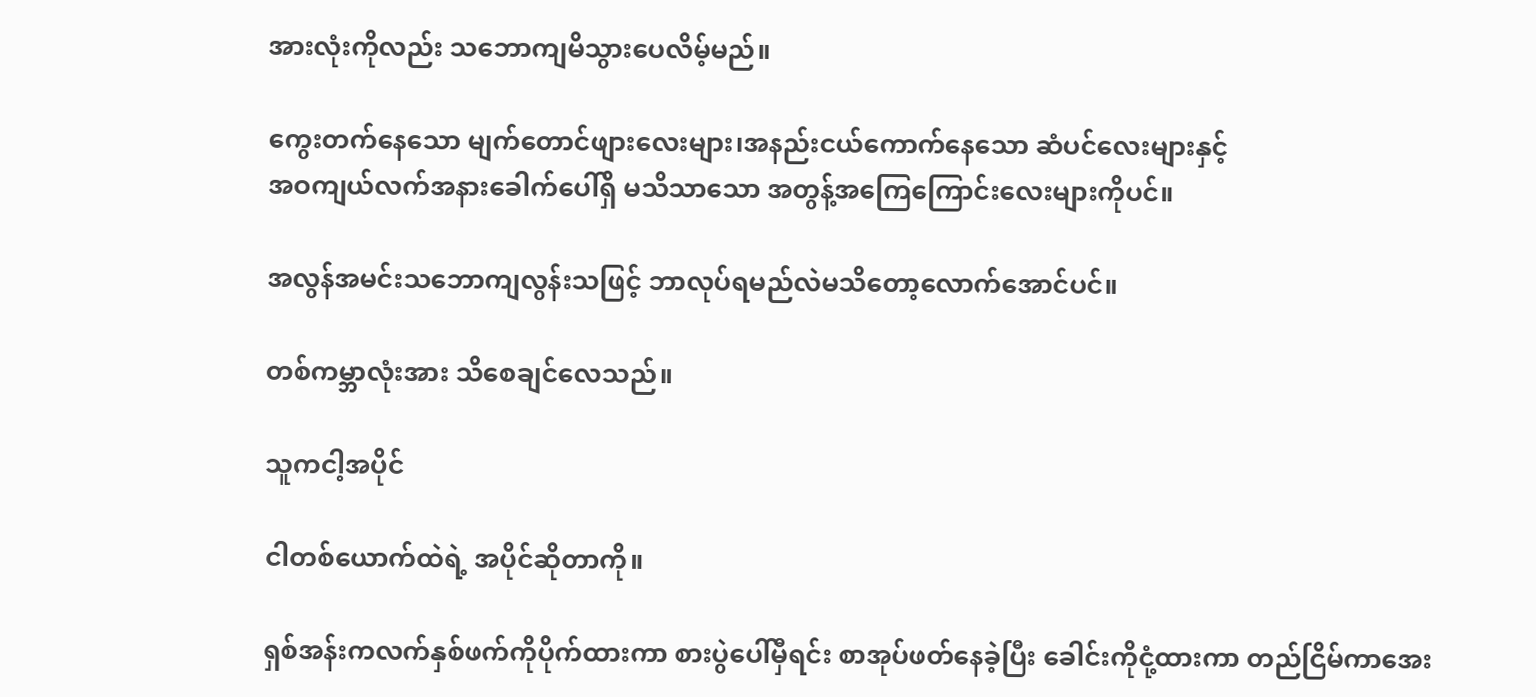အားလုံးကိုလည်း သဘောကျမိသွားပေလိမ့်မည်။

ကွေးတက်နေသော မျက်တောင်ဖျားလေးများ၊အနည်းငယ်ကောက်နေသော ဆံပင်လေးများနှင့်
အဝကျယ်လက်အနားခေါက်ပေါ်ရှိ မသိသာသော အတွန့်အကြေကြောင်းလေးများကိုပင်။

အလွန်အမင်းသဘောကျလွန်းသဖြင့် ဘာလုပ်ရမည်လဲမသိတော့လောက်အောင်ပင်။

တစ်ကမ္ဘာလုံးအား သိစေချင်လေသည်။

သူကငါ့အပိုင်

ငါတစ်ယောက်ထဲရဲ့ အပိုင်ဆိုတာကို။

ရှစ်အန်းကလက်နှစ်ဖက်ကိုပိုက်ထားကာ စားပွဲပေါ်မှီရင်း စာအုပ်ဖတ်နေခဲ့ပြီး ခေါင်းကိုငုံ့ထားကာ တည်ငြိမ်ကာအေး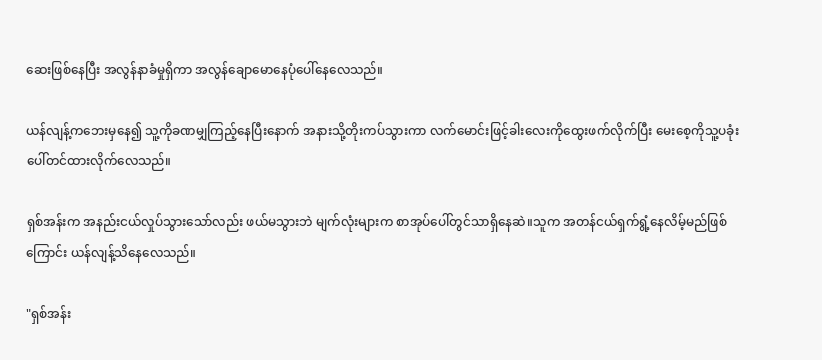ဆေးဖြစ်နေပြီး အလွန်နာခံမှုရှိကာ အလွန်ချောမောနေပုံပေါ်နေလေသည်။

ယန်လျန့်ကဘေးမှနေ၍ သူ့ကိုခဏမျှကြည့်နေပြီးနောက် အနားသို့တိုးကပ်သွားကာ လက်မောင်းဖြင့်ခါးလေးကိုထွေးဖက်လိုက်ပြီး မေးစေ့ကိုသူ့ပခုံးပေါ်တင်ထားလိုက်လေသည်။

ရှစ်အန်းက အနည်းငယ်လှုပ်သွားသော်လည်း ဖယ်မသွားဘဲ မျက်လုံးများက စာအုပ်ပေါ်တွင်သာရှိနေဆဲ။သူက အတန်ငယ်ရှက်ရွံ့နေလိမ့်မည်ဖြစ်ကြောင်း ယန်လျန့်သိနေလေသည်။

"ရှစ်အန်း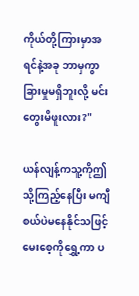ကိုယ်တို့ကြားမှာအရင်နဲ့အခု ဘာမှကွာခြားမှုမရှိဘူးလို့ မင်းတွေးမိဖူးလား?"

ယန်လျန့်ကသူ့ကိုဤသို့ကြည့်နေပြီး မကျီစယ်ပဲမနေနိုင်သဖြင့် မေးစေ့ကိုရွှေ့ကာ ပ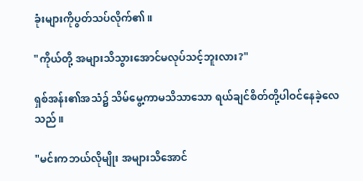ခုံးများကိုပွတ်သပ်လိုက်၏။

"ကိုယ်တို့ အများသိသွားအောင်မလုပ်သင့်ဘူးလား?"

ရှစ်အန်း၏အသံ၌ သိမ်မွေ့ကာမသိသာသော ရယ်ချင်စိတ်တို့ပါဝင်နေခဲ့လေသည်။

"မင်းကဘယ်လိုမျိုး အများသိအောင်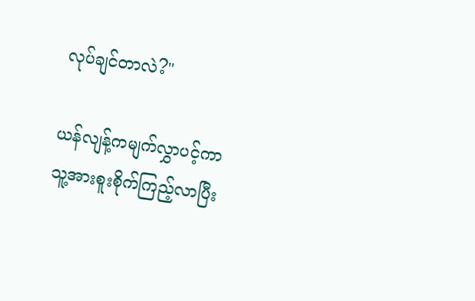လုပ်ချင်တာလဲ?"

ယန်လျန့်ကမျက်လွှာပင့်ကာ သူ့အားစူးစိုက်ကြည့်လာပြီး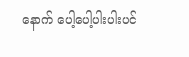နောက် ပေါ့ပေါ့ပါးပါးပင်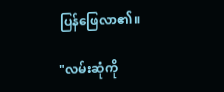ပြန်ဖြေလာ၏။

"လမ်းဆုံကို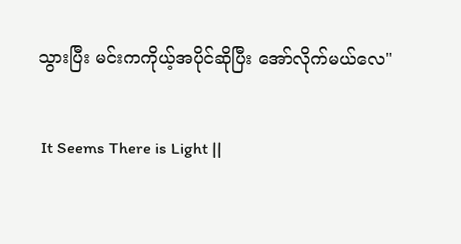သွားပြီး မင်းကကိုယ့်အပိုင်ဆိုပြီး အော်လိုက်မယ်လေ"

 It Seems There is Light ||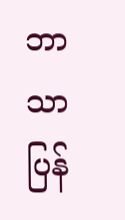ဘာသာပြန်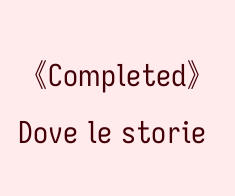《Completed》Dove le storie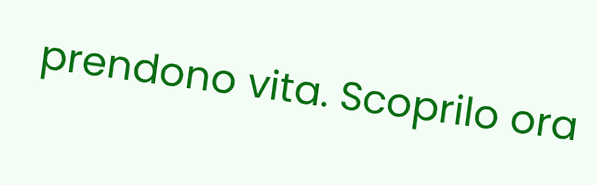prendono vita. Scoprilo ora